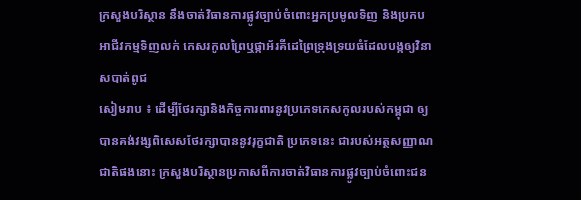ក្រសួងបរិស្ថាន នឹងចាត់វិធានការផ្លូវច្បាប់ចំពោះអ្នកប្រមូលទិញ និងប្រកបអាជីវកម្មទិញលក់ កេសរកូលព្រៃឬផ្កាអ័រគីដេព្រៃទ្រុងទ្រយធំដែលបង្កឲ្យវិនាសបាត់ពូជ
សៀមរាប ៖ ដើម្បីថែរក្សានិងកិច្ចការពារនូវប្រភេទកេសកូលរបស់កម្ពុជា ឲ្យបានគង់វង្សពិសេសថែរក្សាបាននូវរុក្ខជាតិ ប្រភេទនេះ ជារបស់អត្ថសញ្ញាណជាតិផងនោះ ក្រសួងបរិស្ថានប្រកាសពីការចាត់វិធានការផ្លូវច្បាប់ចំពោះជន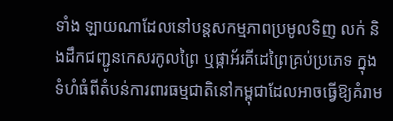ទាំង ឡាយណាដែលនៅបន្តសកម្មភាពប្រមូលទិញ លក់ និងដឹកជញ្ជូនកេសរកូលព្រៃ ឬផ្កាអ័រគីដេព្រៃគ្រប់ប្រភេទ ក្នុងទំហំធំពីតំបន់ការពារធម្មជាតិនៅកម្ពុជាដែលអាចធ្វើឱ្យគំរាម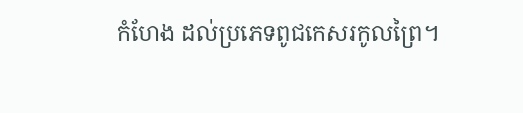កំហែង ដល់ប្រភេទពូជកេសរកូលព្រៃ។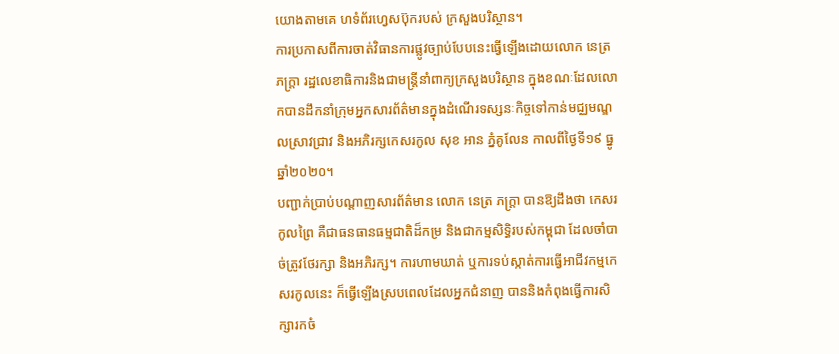យោងតាមគេ ហទំព័រហ្វេសប៊ុករបស់ ក្រសួងបរិស្ថាន។
ការប្រកាសពីការចាត់វិធានការផ្លូវច្បាប់បែបនេះធ្វើឡើងដោយលោក នេត្រ ភក្រ្តា រដ្ឋលេខាធិការនិងជាមន្ត្រីនាំពាក្យក្រសួងបរិស្ថាន ក្នុងខណៈដែលលោកបានដឹកនាំក្រុមអ្នកសារព័ត៌មានក្នុងដំណើរទស្សនៈកិច្ចទៅកាន់មជ្ឈមណ្ឌលស្រាវជ្រាវ និងអភិរក្សកេសរកូល សុខ អាន ភ្នំគូលែន កាលពីថ្ងៃទី១៩ ធ្នូឆ្នាំ២០២០។
បញ្ជាក់ប្រាប់បណ្តាញសារព័ត៌មាន លោក នេត្រ ភក្ត្រា បានឱ្យដឹងថា កេសរកូលព្រៃ គឺជាធនធានធម្មជាតិដ៏កម្រ និងជាកម្មសិទ្ធិរបស់កម្ពុជា ដែលចាំបាច់ត្រូវថែរក្សា និងអភិរក្ស។ ការហាមឃាត់ ឬការទប់ស្កាត់ការធ្វើអាជីវកម្មកេសរកូលនេះ ក៏ធ្វើឡើងស្របពេលដែលអ្នកជំនាញ បាននិងកំពុងធ្វើការសិក្សារកចំ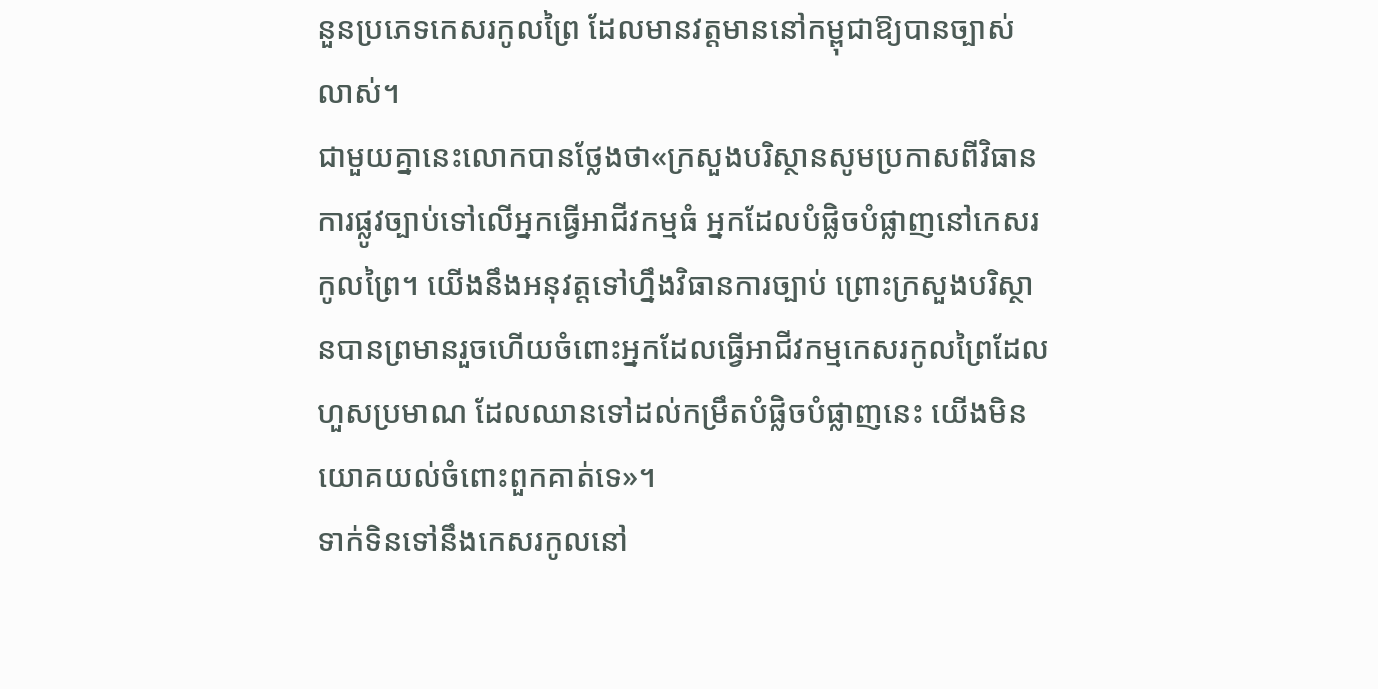នួនប្រភេទកេសរកូលព្រៃ ដែលមានវត្តមាននៅកម្ពុជាឱ្យបានច្បាស់លាស់។
ជាមួយគ្នានេះលោកបានថ្លែងថា«ក្រសួងបរិស្ថានសូមប្រកាសពីវិធានការផ្លូវច្បាប់ទៅលើអ្នកធ្វើអាជីវកម្មធំ អ្នកដែលបំផ្លិចបំផ្លាញនៅកេសរកូលព្រៃ។ យើងនឹងអនុវត្តទៅហ្នឹងវិធានការច្បាប់ ព្រោះក្រសួងបរិស្ថានបានព្រមានរួចហើយចំពោះអ្នកដែលធ្វើអាជីវកម្មកេសរកូលព្រៃដែលហួសប្រមាណ ដែលឈានទៅដល់កម្រឹតបំផ្លិចបំផ្លាញនេះ យើងមិនយោគយល់ចំពោះពួកគាត់ទេ»។
ទាក់ទិនទៅនឹងកេសរកូលនៅ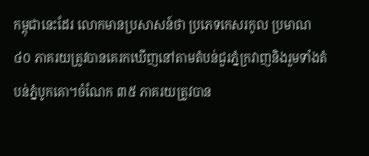កម្ពុជានេះដែរ លោកមានប្រសាសន៍ថា ប្រភេទកេសរកូល ប្រមាណ ៤០ ភាគរយត្រូវបានគេរកឃើញនៅតាមតំបន់ជួរភ្នំក្រវាញនិងរួមទាំងតំបន់ភ្នំបូកគោ។ចំណែក ៣៥ ភាគរយត្រូវបាន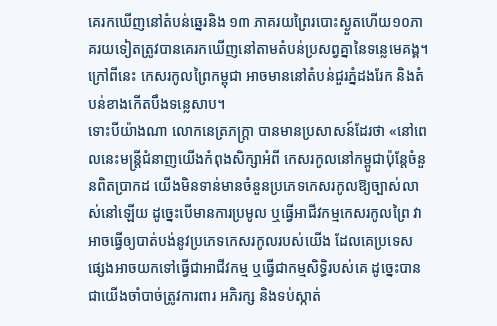គេរកឃើញនៅតំបន់ឆ្នេរនិង ១៣ ភាគរយព្រៃរបោះស្ងួតហើយ១០ភាគរយទៀតត្រូវបានគេរកឃើញនៅតាមតំបន់ប្រសព្វគ្នានៃទន្លេមេគង្គ។ ក្រៅពីនេះ កេសរកូលព្រៃកម្ពុជា អាចមាននៅតំបន់ជួរភ្នំដងរែក និងតំបន់ខាងកើតបឹងទន្លេសាប។
ទោះបីយ៉ាងណា លោកនេត្រភក្ត្រា បានមានប្រសាសន៍ដែរថា «នៅពេលនេះមន្ត្រីជំនាញយើងកំពុងសិក្សាអំពី កេសរកូលនៅកម្ពូជាប៉ុន្តែចំនួនពិតប្រាកដ យើងមិនទាន់មានចំនួនប្រភេទកេសរកូលឱ្យច្បាស់លាស់នៅឡើយ ដូច្នេះបើមានការប្រមូល ឬធ្វើអាជីវកម្មកេសរកូលព្រៃ វាអាចធ្វើឲ្យបាត់បង់នូវប្រភេទកេសរកូលរបស់យើង ដែលគេប្រទេសផ្សេងអាចយកទៅធ្វើជាអាជីវកម្ម ឬធ្វើជាកម្មសិទ្ធិរបស់គេ ដូច្នេះបានជាយើងចាំបាច់ត្រូវការពារ អភិរក្ស និងទប់ស្កាត់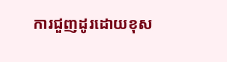ការជួញដូរដោយខុស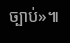ច្បាប់»៕